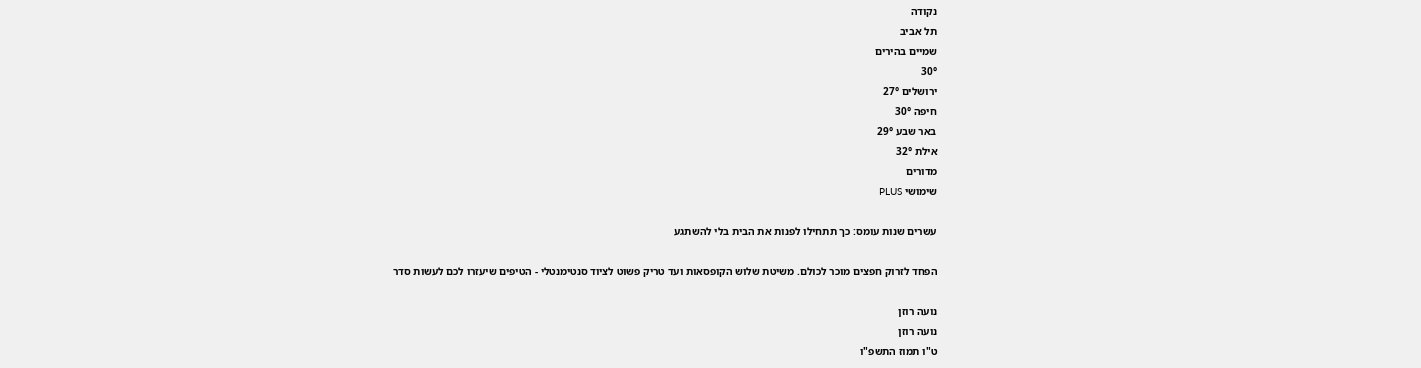נקודה
תל אביב
שמיים בהירים
30°
ירושלים 27°
חיפה 30°
באר שבע 29°
אילת 32°
מדורים
שימושי PLUS

עשרים שנות עומס: כך תתחילו לפנות את הבית בלי להשתגע

הפחד לזרוק חפצים מוכר לכולם. משיטת שלוש הקופסאות ועד טריק פשוט לציוד סנטימנטלי - הטיפים שיעזרו לכם לעשות סדר

נועה רוזן
נועה רוזן
ט"ו תמוז התשפ"ו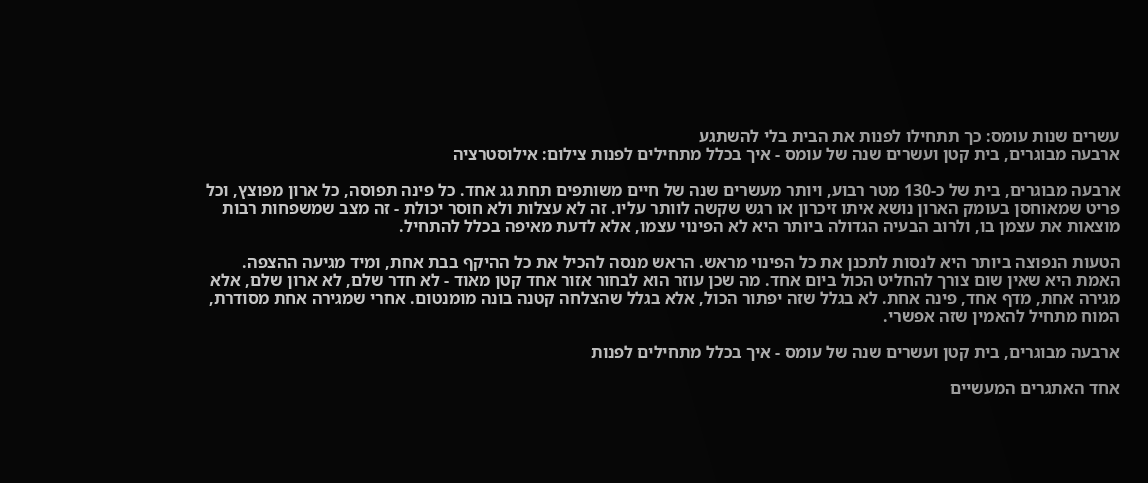עשרים שנות עומס: כך תתחילו לפנות את הבית בלי להשתגע
ארבעה מבוגרים, בית קטן ועשרים שנה של עומס - איך בכלל מתחילים לפנות צילום: אילוסטרציה

ארבעה מבוגרים, בית של כ-130 מטר רבוע, ויותר מעשרים שנה של חיים משותפים תחת גג אחד. כל פינה תפוסה, כל ארון מפוצץ, וכל פריט שמאוחסן בעומק הארון נושא איתו זיכרון או רגש שקשה לוותר עליו. זה לא עצלות ולא חוסר יכולת - זה מצב שמשפחות רבות מוצאות את עצמן בו, ולרוב הבעיה הגדולה ביותר היא לא הפינוי עצמו, אלא לדעת מאיפה בכלל להתחיל.

הטעות הנפוצה ביותר היא לנסות לתכנן את כל הפינוי מראש. הראש מנסה להכיל את כל ההיקף בבת אחת, ומיד מגיעה ההצפה. האמת היא שאין שום צורך להחליט הכול ביום אחד. מה שכן עוזר הוא לבחור אזור אחד קטן מאוד - לא חדר שלם, לא ארון שלם, אלא מגירה אחת, מדף אחד, פינה אחת. לא בגלל שזה יפתור הכול, אלא בגלל שהצלחה קטנה בונה מומנטום. אחרי שמגירה אחת מסודרת, המוח מתחיל להאמין שזה אפשרי.

ארבעה מבוגרים, בית קטן ועשרים שנה של עומס - איך בכלל מתחילים לפנות

אחד האתגרים המעשיים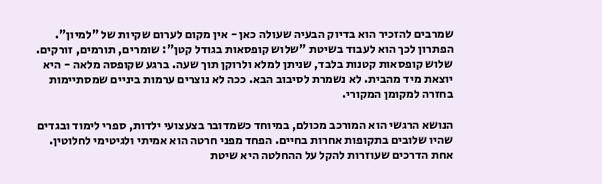שמרבים להזכיר הוא בדיוק הבעיה שעולה כאן - אין מקום לערום שקיות של "למיון". הפתרון לכך הוא לעבוד בשיטת "שלוש קופסאות בגודל קטן": שומרים, תורמים, זורקים. שלוש קופסאות קטנות בלבד, שניתן למלא ולרוקן תוך שעה. ברגע שקופסה מלאה - היא יוצאת מיד מהבית. לא נשמרת לסיבוב הבא. ככה לא נוצרים ערמות ביניים שמסתיימות בחזרה למקומן המקורי.

הנושא הרגשי הוא המורכב מכולם, במיוחד כשמדובר בצעצועי ילדות, ספרי לימוד ובגדים שהיו שלובים בתקופות אחרות בחיים. הפחד מפני חרטה הוא אמיתי ולגיטימי לחלוטין. אחת הדרכים שעוזרות להקל על ההחלטה היא שיטת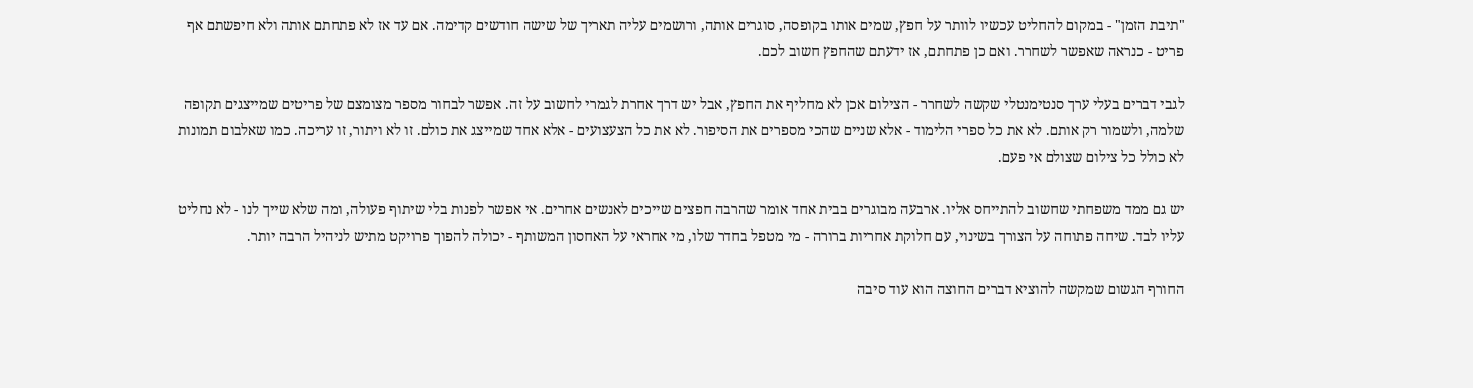"תיבת הזמן" - במקום להחליט עכשיו לוותר על חפץ, שמים אותו בקופסה, סוגרים אותה, ורושמים עליה תאריך של שישה חודשים קדימה. אם עד אז לא פתחתם אותה ולא חיפשתם אף פריט - כנראה שאפשר לשחרר. ואם כן פתחתם, אז ידעתם שהחפץ חשוב לכם.

לגבי דברים בעלי ערך סנטימנטלי שקשה לשחרר - הצילום אכן לא מחליף את החפץ, אבל יש דרך אחרת לגמרי לחשוב על זה. אפשר לבחור מספר מצומצם של פריטים שמייצגים תקופה שלמה, ולשמור רק אותם. לא את כל ספרי הלימוד - אלא שניים שהכי מספרים את הסיפור. לא את כל הצעצועים - אלא אחד שמייצג את כולם. זו לא ויתור, זו עריכה. כמו שאלבום תמונות לא כולל כל צילום שצולם אי פעם.

יש גם ממד משפחתי שחשוב להתייחס אליו. ארבעה מבוגרים בבית אחד אומר שהרבה חפצים שייכים לאנשים אחרים. אי אפשר לפנות בלי שיתוף פעולה, ומה שלא שייך לנו - לא נחליט עליו לבד. שיחה פתוחה על הצורך בשינוי, עם חלוקת אחריות ברורה - מי מטפל בחדר שלו, מי אחראי על האחסון המשותף - יכולה להפוך פרויקט מתיש לניהיל הרבה יותר.

החורף הגשום שמקשה להוציא דברים החוצה הוא עוד סיבה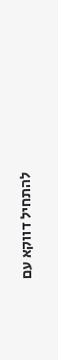להתחיל דווקא עם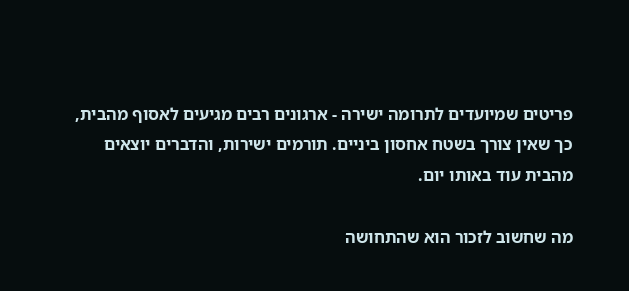פריטים שמיועדים לתרומה ישירה - ארגונים רבים מגיעים לאסוף מהבית, כך שאין צורך בשטח אחסון ביניים. תורמים ישירות, והדברים יוצאים מהבית עוד באותו יום.

מה שחשוב לזכור הוא שהתחושה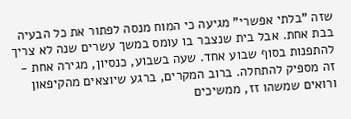שזה "בלתי אפשרי" מגיעה כי המוח מנסה לפתור את כל הבעיה בבת אחת. אבל בית שנצבר בו עומס במשך עשרים שנה לא צריך להתפנות בסוף שבוע אחד. שעה בשבוע, כנסיון, מגירה אחת - זה מספיק להתחלה. ברוב המקרים, ברגע שיוצאים מהקיפאון ורואים שמשהו זז, ממשיכים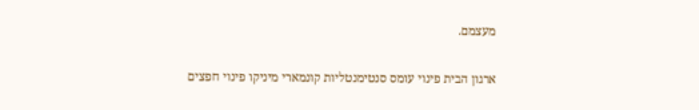מעצמם.

ארגון הבית פינוי עומס סנטימנטליות קונמארי מיניקו פינוי חפצים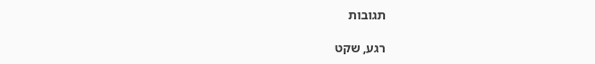תגובות

רגע, שקט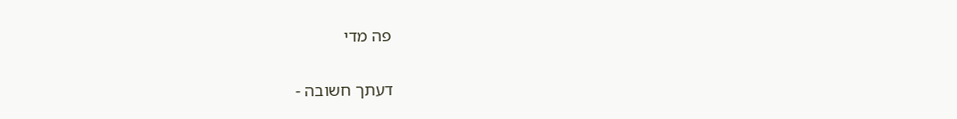פה מדי

דעתך חשובה -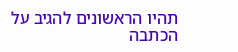תהיו הראשונים להגיב על הכתבה